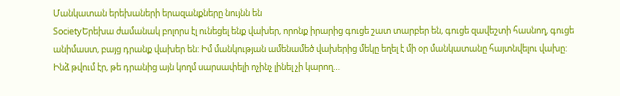Մանկատան երեխաների երազանքները նույնն են
SocietyԵրեխա ժամանակ բոլորս էլ ունեցել ենք վախեր, որոնք իրարից գուցե շատ տարբեր են, գուցե զավեշտի հասնող, գուցե անիմաստ, բայց դրանք վախեր են: Իմ մանկության ամենամեծ վախերից մեկը եղել է մի օր մանկատանը հայտնվելու վախը: Ինձ թվում էր, թե դրանից այն կողմ սարսափելի ոչինչ լինել չի կարող…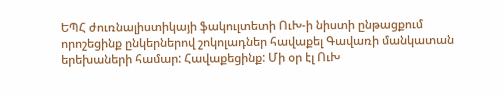ԵՊՀ ժուռնալիստիկայի ֆակուլտետի ՈւԽ-ի նիստի ընթացքում որոշեցինք ընկերներով շոկոլադներ հավաքել Գավառի մանկատան երեխաների համար: Հավաքեցինք: Մի օր էլ ՈւԽ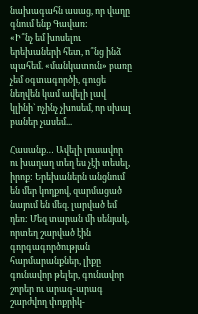նախագահն ասաց, որ վաղը գնում ենք Գավառ:
«Ի՞նչ եմ խոսելու երեխաների հետ, ո՞նց ինձ պահեմ. «մանկատուն» բառը չեմ օգտագործի, գուցե նեղվեն կամ ավելի լավ կլինի` ոչինչ չխոսեմ, որ սխալ բաներ չասեմ...

Հասանք… Ավելի լուսավոր ու խաղաղ տեղ ես չէի տեսել, իրոք: Երեխաներն անցնում են մեր կողքով, զարմացած նայում են մեզ. լարված եմ դեռ: Մեզ տարան մի սենյակ, որտեղ շարված էին գորգագործության հարմարանքներ, լիքը գունավոր թելեր, գունավոր շորեր ու արագ-արագ շարժվող փոքրիկ-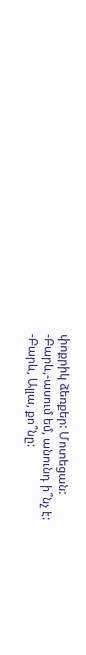փոքրիկ ձեռքեր: Մոտեցան:
-Բարև,-ասում եմ, անունդ ի՞նչ է:
-Բարև, Ալլա, քո՞նը: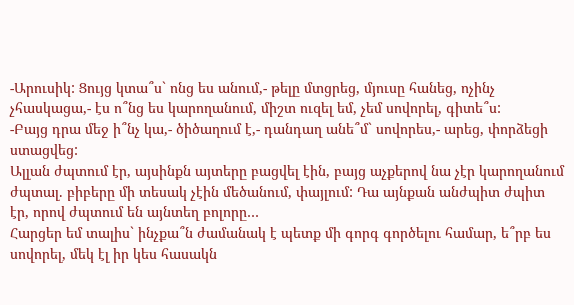-Արուսիկ: Ցույց կտա՞ս` ոնց ես անում,- թելը մտցրեց, մյուսը հանեց, ոչինչ չհասկացա,- էս ո՞նց ես կարողանում, միշտ ուզել եմ, չեմ սովորել, գիտե՞ս:
-Բայց դրա մեջ ի՞նչ կա,- ծիծաղում է,- դանդաղ անե՞մ` սովորես,- արեց, փորձեցի ստացվեց:
Ալլան ժպտում էր, այսինքն այտերը բացվել էին, բայց աչքերով նա չէր կարողանում ժպտալ. բիբերը մի տեսակ չէին մեծանում, փայլում: Դա այնքան անժպիտ ժպիտ էր, որով ժպտում են այնտեղ բոլորը…
Հարցեր եմ տալիս` ինչքա՞ն ժամանակ է պետք մի գորգ գործելու համար, ե՞րբ ես սովորել, մեկ էլ իր կես հասակն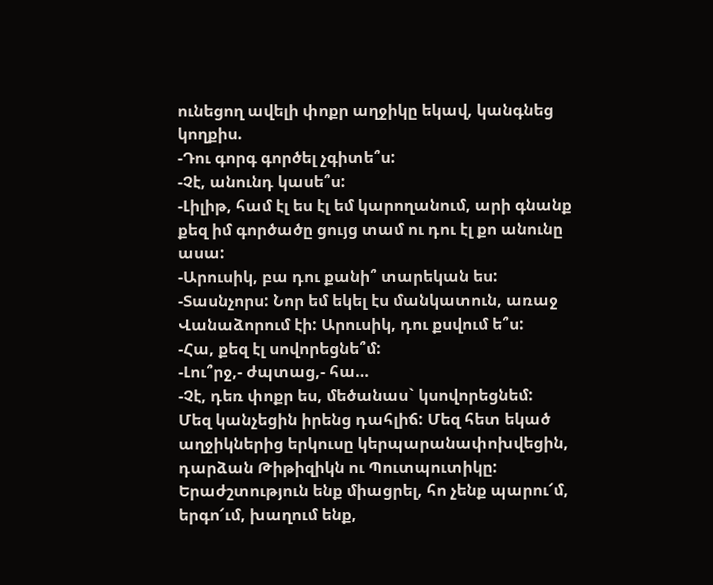ունեցող ավելի փոքր աղջիկը եկավ, կանգնեց կողքիս.
-Դու գորգ գործել չգիտե՞ս:
-Չէ, անունդ կասե՞ս:
-Լիլիթ, համ էլ ես էլ եմ կարողանում, արի գնանք քեզ իմ գործածը ցույց տամ ու դու էլ քո անունը ասա:
-Արուսիկ, բա դու քանի՞ տարեկան ես:
-Տասնչորս: Նոր եմ եկել էս մանկատուն, առաջ Վանաձորում էի: Արուսիկ, դու քսվում ե՞ս:
-Հա, քեզ էլ սովորեցնե՞մ:
-Լու՞րջ,- ժպտաց,- հա…
-Չէ, դեռ փոքր ես, մեծանաս` կսովորեցնեմ:
Մեզ կանչեցին իրենց դահլիճ: Մեզ հետ եկած աղջիկներից երկուսը կերպարանափոխվեցին, դարձան Թիթիզիկն ու Պուտպուտիկը: Երաժշտություն ենք միացրել, հո չենք պարու՜մ, երգո՜ւմ, խաղում ենք,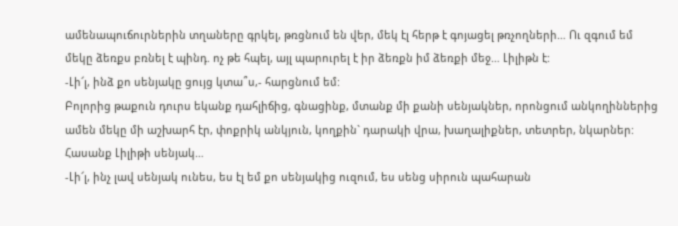ամենապուճուրներին տղաները գրկել, թռցնում են վեր, մեկ էլ հերթ է գոյացել թռչողների… Ու զգում եմ մեկը ձեռքս բռնել է պինդ. ոչ թե հպել, այլ պարուրել է իր ձեռքն իմ ձեռքի մեջ… Լիլիթն է:
-Լի՜լ, ինձ քո սենյակը ցույց կտա՞ս,- հարցնում եմ:
Բոլորից թաքուն դուրս եկանք դահլիճից, գնացինք, մտանք մի քանի սենյակներ, որոնցում անկողիններից ամեն մեկը մի աշխարհ էր, փոքրիկ անկյուն, կողքին` դարակի վրա, խաղալիքներ, տետրեր, նկարներ: Հասանք Լիլիթի սենյակ…
-Լի՜լ, ինչ լավ սենյակ ունես, ես էլ եմ քո սենյակից ուզում, ես սենց սիրուն պահարան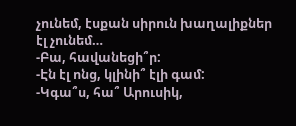չունեմ, էսքան սիրուն խաղալիքներ էլ չունեմ…
-Բա, հավանեցի՞ր:
-Էն էլ ոնց, կլինի՞ էլի գամ:
-Կգա՞ս, հա՞ Արուսիկ,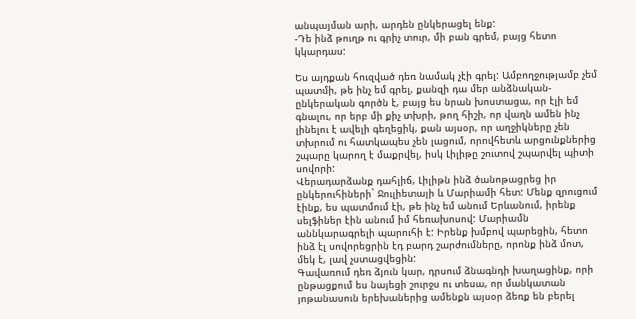անպայման արի, արդեն ընկերացել ենք:
-Դե ինձ թուղթ ու գրիչ տուր, մի բան գրեմ, բայց հետո կկարդաս:

Ես այդքան հուզված դեռ նամակ չէի գրել: Ամբողջությամբ չեմ պատմի, թե ինչ եմ գրել, քանզի դա մեր անձնական-ընկերական գործն է, բայց ես նրան խոստացա, որ էլի եմ գնալու, որ երբ մի քիչ տխրի, թող հիշի, որ վաղն ամեն ինչ լինելու է ավելի գեղեցիկ, քան այսօր, որ աղջիկները չեն տխրում ու հատկապես չեն լացում, որովհետև արցունքներից շպարը կարող է մաքրվել, իսկ Լիլիթը շուտով շպարվել պիտի սովորի:
Վերադարձանք դահլիճ, Լիլիթն ինձ ծանոթացրեց իր ընկերուհիների` Ջուլիետայի և Մարիամի հետ: Մենք զրուցում էինք, ես պատմում էի, թե ինչ եմ անում Երևանում, իրենք սելֆիներ էին անում իմ հեռախոսով: Մարիամն աննկարագրելի պարուհի է: Իրենք խմբով պարեցին, հետո ինձ էլ սովորեցրին էդ բարդ շարժումները, որոնք ինձ մոտ, մեկ է, լավ չստացվեցին:
Գավառում դեռ ձյուն կար, դրսում ձնագնդի խաղացինք, որի ընթացքում ես նայեցի շուրջս ու տեսա, որ մանկատան յոթանասուն երեխաներից ամենքն այսօր ձեռք են բերել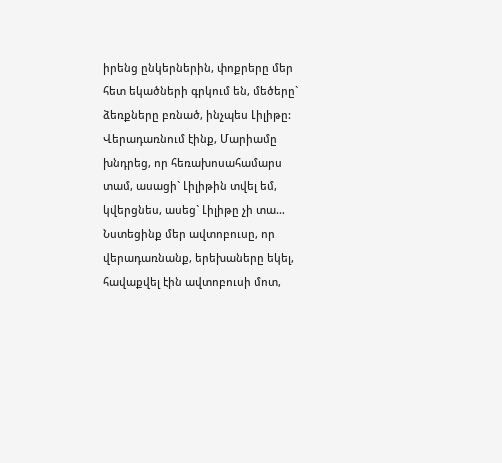իրենց ընկերներին, փոքրերը մեր հետ եկածների գրկում են, մեծերը` ձեռքները բռնած, ինչպես Լիլիթը:
Վերադառնում էինք, Մարիամը խնդրեց, որ հեռախոսահամարս տամ, ասացի` Լիլիթին տվել եմ, կվերցնես, ասեց` Լիլիթը չի տա…
Նստեցինք մեր ավտոբուսը, որ վերադառնանք, երեխաները եկել, հավաքվել էին ավտոբուսի մոտ,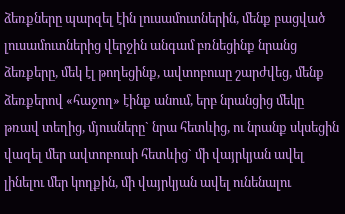ձեռքները պարզել էին լուսամուտներին, մենք բացված լուսամուտներից վերջին անգամ բռնեցինք նրանց ձեռքերը, մեկ էլ թողեցինք, ավտոբուսը շարժվեց, մենք ձեռքերով «հաջող» էինք անում, երբ նրանցից մեկը թռավ տեղից, մյուսները` նրա հետևից, ու նրանք սկսեցին վազել մեր ավտոբուսի հետևից` մի վայրկյան ավել լինելու մեր կողքին, մի վայրկյան ավել ունենալու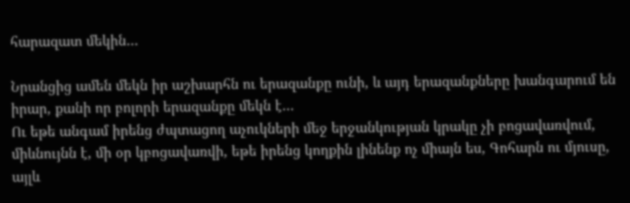հարազատ մեկին…

Նրանցից ամեն մեկն իր աշխարհն ու երազանքը ունի, և այդ երազանքները խանգարում են իրար, քանի որ բոլորի երազանքը մեկն է…
Ու եթե անգամ իրենց ժպտացող աչուկների մեջ երջանկության կրակը չի բոցավառվում, միևնույնն է, մի օր կբոցավառվի, եթե իրենց կողքին լինենք ոչ միայն ես, Գոհարն ու մյուսը, այլև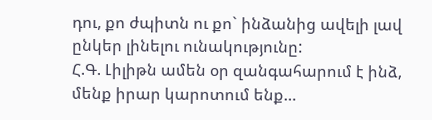դու, քո ժպիտն ու քո` ինձանից ավելի լավ ընկեր լինելու ունակությունը:
Հ.Գ. Լիլիթն ամեն օր զանգահարում է ինձ, մենք իրար կարոտում ենք…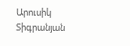Արուսիկ Տիգրանյան